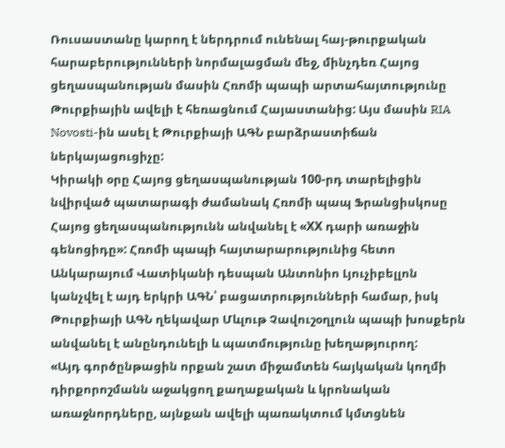Ռուսաստանը կարող է ներդրում ունենալ հայ-թուրքական հարաբերությունների նորմալացման մեջ, մինչդեռ Հայոց ցեղասպանության մասին Հռոմի պապի արտահայտությունը Թուրքիային ավելի է հեռացնում Հայաստանից: Այս մասին RIA Novosti-ին ասել է Թուրքիայի ԱԳՆ բարձրաստիճան ներկայացուցիչը:
Կիրակի օրը Հայոց ցեղասպանության 100-րդ տարելիցին նվիրված պատարագի ժամանակ Հռոմի պապ Ֆրանցիսկոսը Հայոց ցեղասպանությունն անվանել է «ХХ դարի առաջին գենոցիդը»: Հռոմի պապի հայտարարությունից հետո Անկարայում Վատիկանի դեսպան Անտոնիո Լյուչիբելլոն կանչվել է այդ երկրի ԱԳՆ՝ բացատրությունների համար, իսկ Թուրքիայի ԱԳՆ ղեկավար Մևլութ Չավուշօղլուն պապի խոսքերն անվանել է անընդունելի և պատմությունը խեղաթյուրող:
«Այդ գործընթացին որքան շատ միջամտեն հայկական կողմի դիրքորոշմանն աջակցող քաղաքական և կրոնական առաջնորդները, այնքան ավելի պառակտում կմտցնեն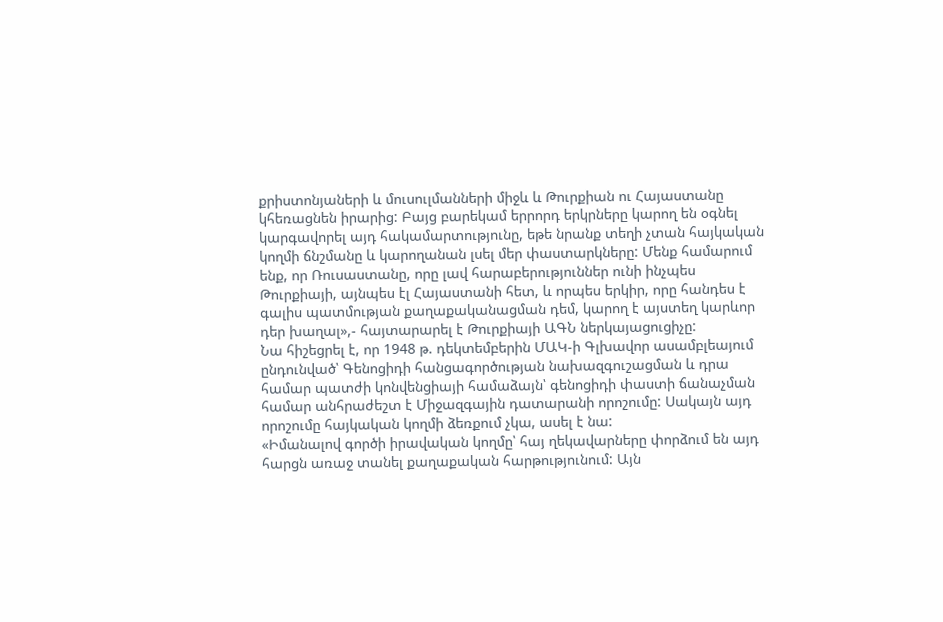քրիստոնյաների և մուսուլմանների միջև և Թուրքիան ու Հայաստանը կհեռացնեն իրարից: Բայց բարեկամ երրորդ երկրները կարող են օգնել կարգավորել այդ հակամարտությունը, եթե նրանք տեղի չտան հայկական կողմի ճնշմանը և կարողանան լսել մեր փաստարկները: Մենք համարում ենք, որ Ռուսաստանը, որը լավ հարաբերություններ ունի ինչպես Թուրքիայի, այնպես էլ Հայաստանի հետ, և որպես երկիր, որը հանդես է գալիս պատմության քաղաքականացման դեմ, կարող է այստեղ կարևոր դեր խաղալ»,- հայտարարել է Թուրքիայի ԱԳՆ ներկայացուցիչը:
Նա հիշեցրել է, որ 1948 թ. դեկտեմբերին ՄԱԿ-ի Գլխավոր ասամբլեայում ընդունված՝ Գենոցիդի հանցագործության նախազգուշացման և դրա համար պատժի կոնվենցիայի համաձայն՝ գենոցիդի փաստի ճանաչման համար անհրաժեշտ է Միջազգային դատարանի որոշումը: Սակայն այդ որոշումը հայկական կողմի ձեռքում չկա, ասել է նա:
«Իմանալով գործի իրավական կողմը՝ հայ ղեկավարները փորձում են այդ հարցն առաջ տանել քաղաքական հարթությունում: Այն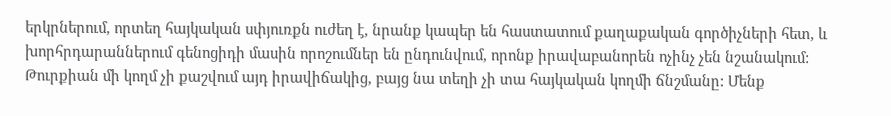երկրներում, որտեղ հայկական սփյուռքն ուժեղ է, նրանք կապեր են հաստատում քաղաքական գործիչների հետ, և խորհրդարաններում գենոցիդի մասին որոշումներ են ընդունվում, որոնք իրավաբանորեն ոչինչ չեն նշանակում: Թուրքիան մի կողմ չի քաշվում այդ իրավիճակից, բայց նա տեղի չի տա հայկական կողմի ճնշմանը: Մենք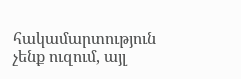հակամարտություն չենք ուզում, այլ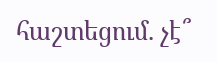հաշտեցում. չէ՞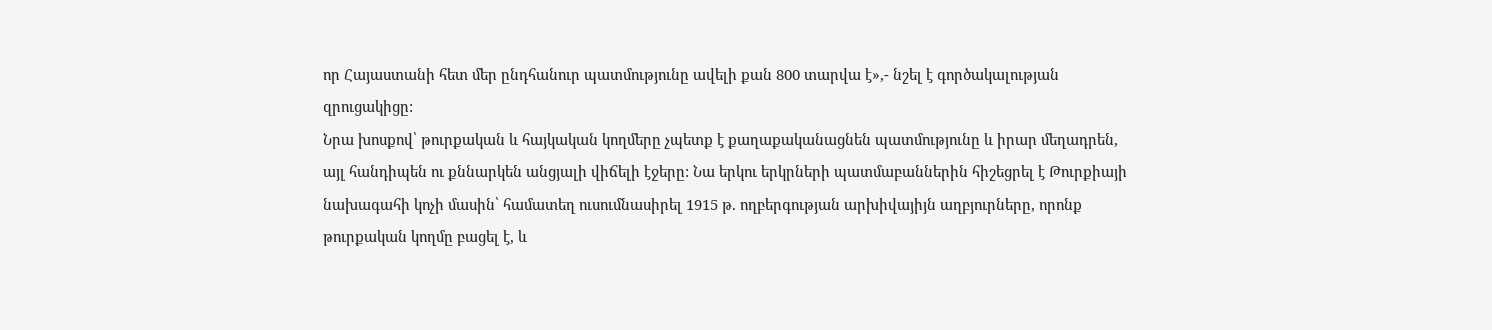որ Հայաստանի հետ մեր ընդհանուր պատմությունը ավելի քան 800 տարվա է»,- նշել է գործակալության զրուցակիցը:
Նրա խոսքով՝ թուրքական և հայկական կողմերը չպետք է քաղաքականացնեն պատմությունը և իրար մեղադրեն, այլ հանդիպեն ու քննարկեն անցյալի վիճելի էջերը: Նա երկու երկրների պատմաբաններին հիշեցրել է Թուրքիայի նախագահի կոչի մասին՝ համատեղ ուսումնասիրել 1915 թ. ողբերգության արխիվայիյն աղբյուրները, որոնք թուրքական կողմը բացել է, և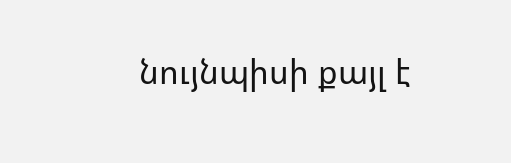նույնպիսի քայլ է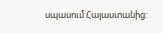սպասում Հայաստանից: